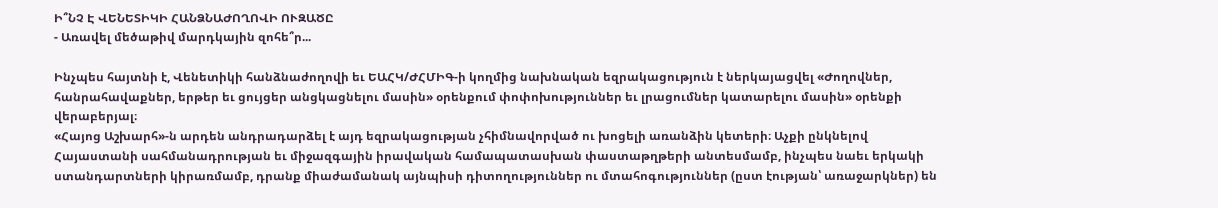Ի՞ՆՉ Է ՎԵՆԵՏԻԿԻ ՀԱՆՁՆԱԺՈՂՈՎԻ ՈՒԶԱԾԸ
- Առավել մեծաթիվ մարդկային զոհե՞ր...

Ինչպես հայտնի է, Վենետիկի հանձնաժողովի եւ ԵԱՀԿ/ԺՀՄԻԳ-ի կողմից նախնական եզրակացություն է ներկայացվել «Ժողովներ, հանրահավաքներ, երթեր եւ ցույցեր անցկացնելու մասին» օրենքում փոփոխություններ եւ լրացումներ կատարելու մասին» օրենքի վերաբերյալ։
«Հայոց Աշխարհ»-ն արդեն անդրադարձել է այդ եզրակացության չհիմնավորված ու խոցելի առանձին կետերի։ Աչքի ընկնելով Հայաստանի սահմանադրության եւ միջազգային իրավական համապատասխան փաստաթղթերի անտեսմամբ, ինչպես նաեւ երկակի ստանդարտների կիրառմամբ, դրանք միաժամանակ այնպիսի դիտողություններ ու մտահոգություններ (ըստ էության՝ առաջարկներ) են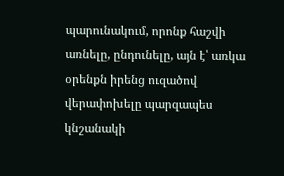պարունակում, որոնք հաշվի առնելը, ընդունելը, այն է՝ առկա օրենքն իրենց ուզածով վերափոխելը պարզապես կնշանակի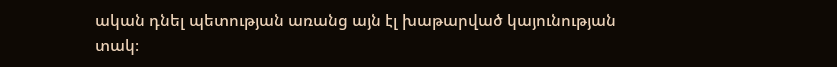ական դնել պետության առանց այն էլ խաթարված կայունության տակ։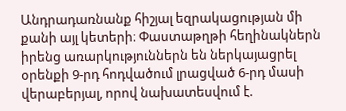Անդրադառնանք հիշյալ եզրակացության մի քանի այլ կետերի։ Փաստաթղթի հեղինակներն իրենց առարկություններն են ներկայացրել օրենքի 9-րդ հոդվածում լրացված 6-րդ մասի վերաբերյալ, որով նախատեսվում է.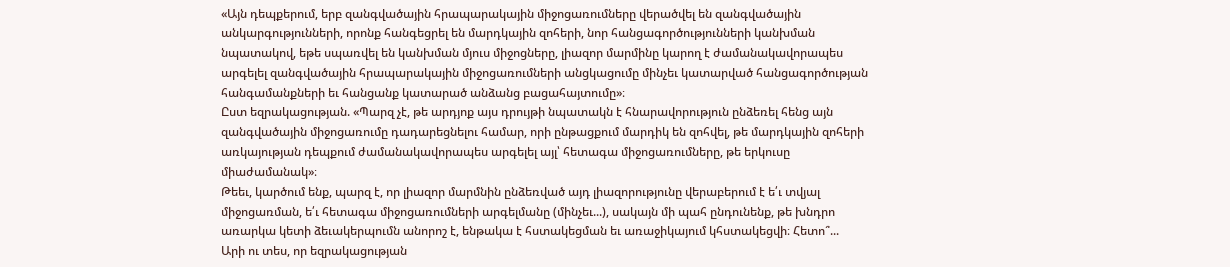«Այն դեպքերում, երբ զանգվածային հրապարակային միջոցառումները վերածվել են զանգվածային անկարգությունների, որոնք հանգեցրել են մարդկային զոհերի, նոր հանցագործությունների կանխման նպատակով, եթե սպառվել են կանխման մյուս միջոցները, լիազոր մարմինը կարող է ժամանակավորապես արգելել զանգվածային հրապարակային միջոցառումների անցկացումը մինչեւ կատարված հանցագործության հանգամանքների եւ հանցանք կատարած անձանց բացահայտումը»։
Ըստ եզրակացության. «Պարզ չէ, թե արդյոք այս դրույթի նպատակն է հնարավորություն ընձեռել հենց այն զանգվածային միջոցառումը դադարեցնելու համար, որի ընթացքում մարդիկ են զոհվել, թե մարդկային զոհերի առկայության դեպքում ժամանակավորապես արգելել այլ՝ հետագա միջոցառումները, թե երկուսը միաժամանակ»։
Թեեւ, կարծում ենք, պարզ է, որ լիազոր մարմնին ընձեռված այդ լիազորությունը վերաբերում է ե՛ւ տվյալ միջոցառման, ե՛ւ հետագա միջոցառումների արգելմանը (մինչեւ...), սակայն մի պահ ընդունենք, թե խնդրո առարկա կետի ձեւակերպումն անորոշ է, ենթակա է հստակեցման եւ առաջիկայում կհստակեցվի։ Հետո՞...
Արի ու տես, որ եզրակացության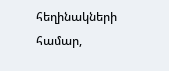հեղինակների համար,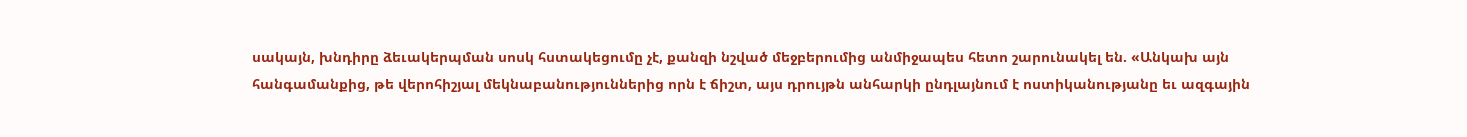սակայն, խնդիրը ձեւակերպման սոսկ հստակեցումը չէ, քանզի նշված մեջբերումից անմիջապես հետո շարունակել են. «Անկախ այն հանգամանքից, թե վերոհիշյալ մեկնաբանություններից որն է ճիշտ, այս դրույթն անհարկի ընդլայնում է ոստիկանությանը եւ ազգային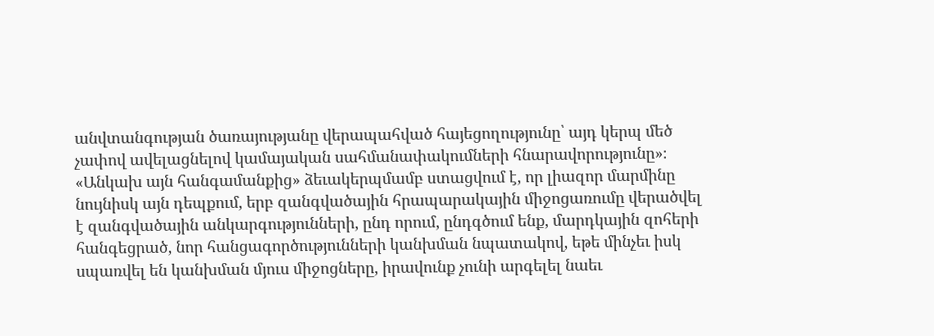անվտանգության ծառայությանը վերապահված հայեցողությունը՝ այդ կերպ մեծ չափով ավելացնելով կամայական սահմանափակումների հնարավորությունը»։
«Անկախ այն հանգամանքից» ձեւակերպմամբ ստացվում է, որ լիազոր մարմինը նույնիսկ այն դեպքում, երբ զանգվածային հրապարակային միջոցառումը վերածվել է զանգվածային անկարգությունների, ընդ որում, ընդգծում ենք, մարդկային զոհերի հանգեցրած, նոր հանցագործությունների կանխման նպատակով, եթե մինչեւ իսկ սպառվել են կանխման մյուս միջոցները, իրավունք չունի արգելել նաեւ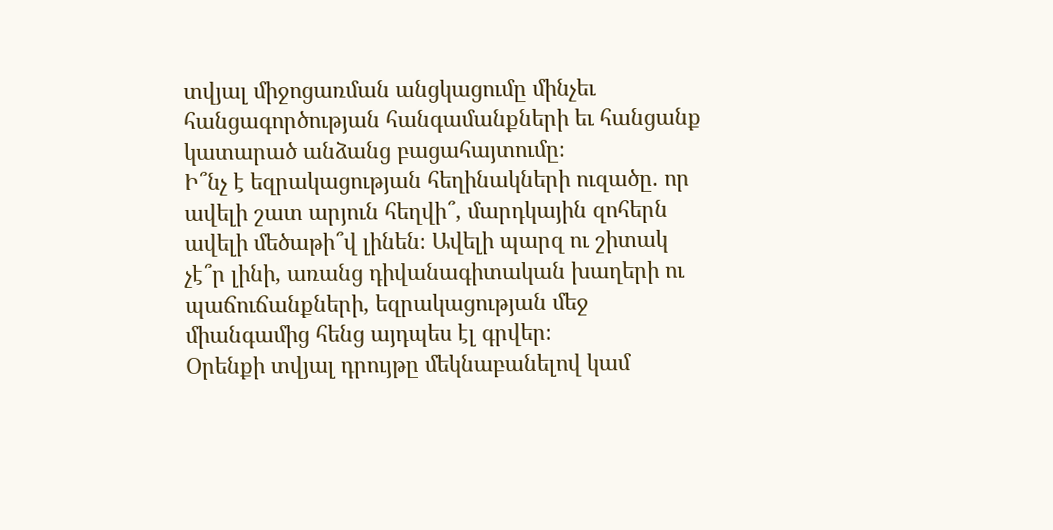տվյալ միջոցառման անցկացումը մինչեւ հանցագործության հանգամանքների եւ հանցանք կատարած անձանց բացահայտումը։
Ի՞նչ է եզրակացության հեղինակների ուզածը. որ ավելի շատ արյուն հեղվի՞, մարդկային զոհերն ավելի մեծաթի՞վ լինեն։ Ավելի պարզ ու շիտակ չէ՞ր լինի, առանց դիվանագիտական խաղերի ու պաճուճանքների, եզրակացության մեջ միանգամից հենց այդպես էլ գրվեր։
Օրենքի տվյալ դրույթը մեկնաբանելով կամ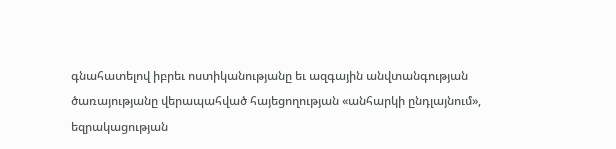գնահատելով իբրեւ ոստիկանությանը եւ ազգային անվտանգության ծառայությանը վերապահված հայեցողության «անհարկի ընդլայնում», եզրակացության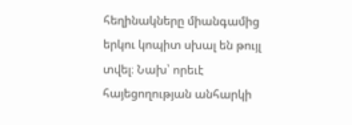հեղինակները միանգամից երկու կոպիտ սխալ են թույլ տվել։ Նախ՝ որեւէ հայեցողության անհարկի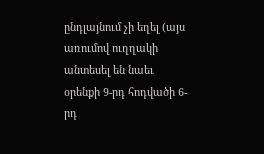ընդլայնում չի եղել (այս առումով ուղղակի անտեսել են նաեւ օրենքի 9-րդ հոդվածի 6-րդ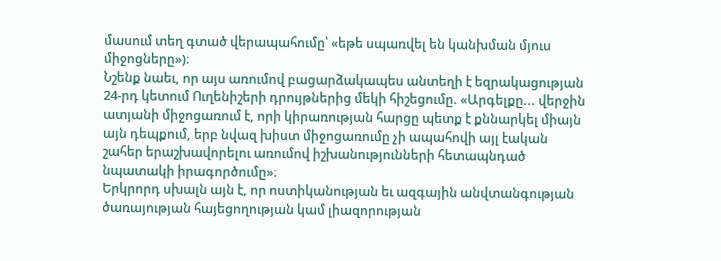մասում տեղ գտած վերապահումը՝ «եթե սպառվել են կանխման մյուս միջոցները»)։
Նշենք նաեւ, որ այս առումով բացարձակապես անտեղի է եզրակացության 24-րդ կետում Ուղենիշերի դրույթներից մեկի հիշեցումը. «Արգելքը... վերջին ատյանի միջոցառում է, որի կիրառության հարցը պետք է քննարկել միայն այն դեպքում, երբ նվազ խիստ միջոցառումը չի ապահովի այլ էական շահեր երաշխավորելու առումով իշխանությունների հետապնդած նպատակի իրագործումը»։
Երկրորդ սխալն այն է, որ ոստիկանության եւ ազգային անվտանգության ծառայության հայեցողության կամ լիազորության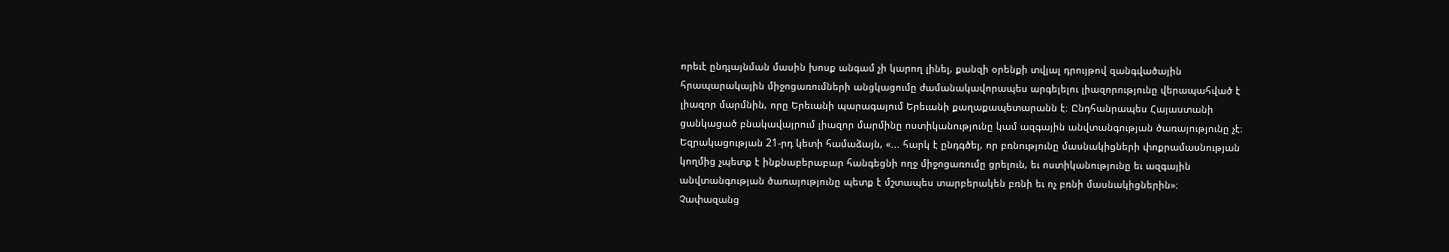որեւէ ընդլայնման մասին խոսք անգամ չի կարող լինել, քանզի օրենքի տվյալ դրույթով զանգվածային հրապարակային միջոցառումների անցկացումը ժամանակավորապես արգելելու լիազորությունը վերապահված է լիազոր մարմնին, որը Երեւանի պարագայում Երեւանի քաղաքապետարանն է։ Ընդհանրապես Հայաստանի ցանկացած բնակավայրում լիազոր մարմինը ոստիկանությունը կամ ազգային անվտանգության ծառայությունը չէ։
Եզրակացության 21-րդ կետի համաձայն, «... հարկ է ընդգծել, որ բռնությունը մասնակիցների փոքրամասնության կողմից չպետք է ինքնաբերաբար հանգեցնի ողջ միջոցառումը ցրելուն, եւ ոստիկանությունը եւ ազգային անվտանգության ծառայությունը պետք է մշտապես տարբերակեն բռնի եւ ոչ բռնի մասնակիցներին»։
Չափազանց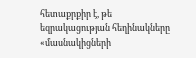հետաքրքիր է, թե եզրակացության հեղինակները «մասնակիցների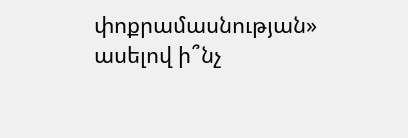փոքրամասնության» ասելով ի՞նչ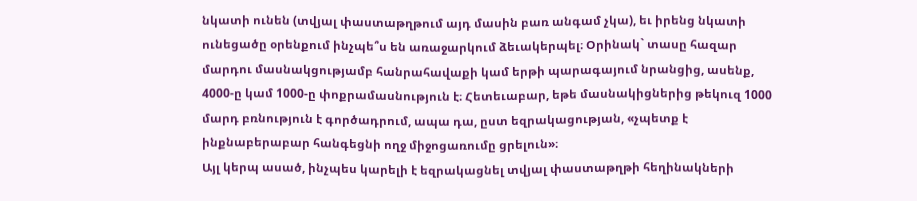նկատի ունեն (տվյալ փաստաթղթում այդ մասին բառ անգամ չկա), եւ իրենց նկատի ունեցածը օրենքում ինչպե՞ս են առաջարկում ձեւակերպել։ Օրինակ` տասը հազար մարդու մասնակցությամբ հանրահավաքի կամ երթի պարագայում նրանցից, ասենք, 4000-ը կամ 1000-ը փոքրամասնություն է։ Հետեւաբար, եթե մասնակիցներից թեկուզ 1000 մարդ բռնություն է գործադրում, ապա դա, ըստ եզրակացության, «չպետք է ինքնաբերաբար հանգեցնի ողջ միջոցառումը ցրելուն»։
Այլ կերպ ասած, ինչպես կարելի է եզրակացնել տվյալ փաստաթղթի հեղինակների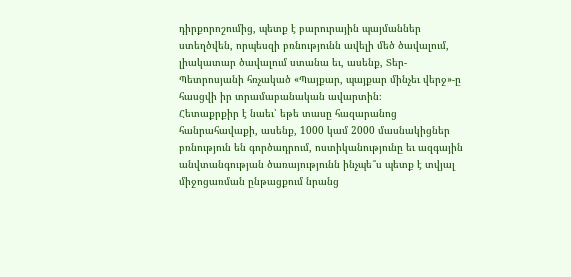դիրքորոշումից, պետք է բարուրային պայմաններ ստեղծվեն, որպեսզի բռնությունն ավելի մեծ ծավալում, լիակատար ծավալում ստանա եւ, ասենք, Տեր-Պետրոսյանի հռչակած «Պայքար, պայքար մինչեւ վերջ»-ը հասցվի իր տրամաբանական ավարտին։
Հետաքրքիր է նաեւ՝ եթե տասը հազարանոց հանրահավաքի, ասենք, 1000 կամ 2000 մասնակիցներ բռնություն են գործադրում, ոստիկանությունը եւ ազգային անվտանգության ծառայությունն ինչպե՞ս պետք է տվյալ միջոցառման ընթացքում նրանց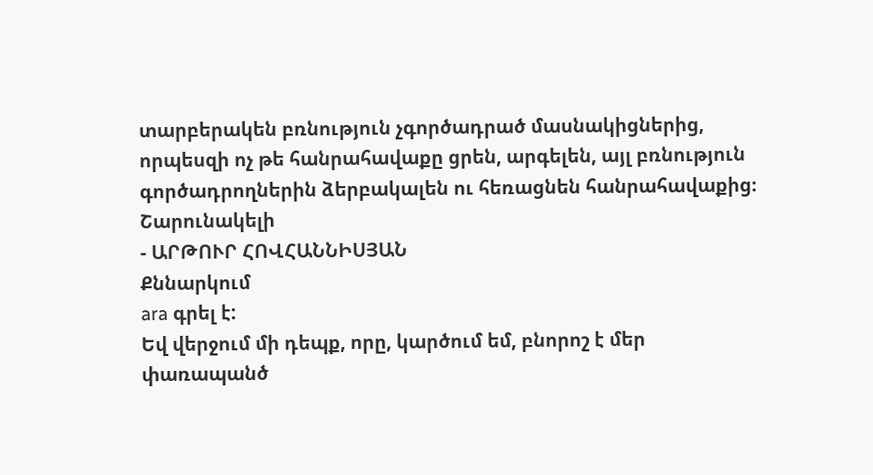տարբերակեն բռնություն չգործադրած մասնակիցներից, որպեսզի ոչ թե հանրահավաքը ցրեն, արգելեն, այլ բռնություն գործադրողներին ձերբակալեն ու հեռացնեն հանրահավաքից։
Շարունակելի
- ԱՐԹՈՒՐ ՀՈՎՀԱՆՆԻՍՅԱՆ
Քննարկում
ara գրել է:
Եվ վերջում մի դեպք, որը, կարծում եմ, բնորոշ է մեր փառապանծ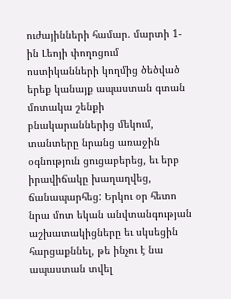ուժայինների համար. մարտի 1-ին Լեոյի փողոցում ոստիկանների կողմից ծեծված երեք կանայք ապաստան գտան մոտակա շենքի բնակարաններից մեկում, տանտերը նրանց առաջին օգնություն ցուցաբերեց, եւ երբ իրավիճակը խաղաղվեց, ճանապարհեց: Երկու օր հետո նրա մոտ եկան անվտանգության աշխատակիցները եւ սկսեցին հարցաքննել, թե ինչու է նա ապաստան տվել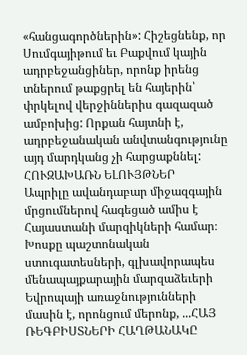«հանցագործներին»: Հիշեցնենք, որ Սումգայիթում եւ Բաքվում կային ադրբեջանցիներ, որոնք իրենց տներում թաքցրել են հայերին՝ փրկելով վերջիններիս գազազած ամբոխից: Որքան հայտնի է, ադրբեջանական անվտանգությունը այդ մարդկանց չի հարցաքննել:
ՀՈՒԶԱԽԱՌՆ ԵԼՈՒՅԹՆԵՐ
Ապրիլը ավանդաբար միջազգային մրցումներով հագեցած ամիս է Հայաստանի մարզիկների համար։ Խոսքը պաշտոնական ստուգատեսների, գլխավորապես մենապայքարային մարզաձեւերի Եվրոպայի առաջնությունների մասին է, որոնցում մերոնք, ...ՀԱՅ ՌԵԳԲԻՍՏՆԵՐԻ ՀԱՂԹԱՆԱԿԸ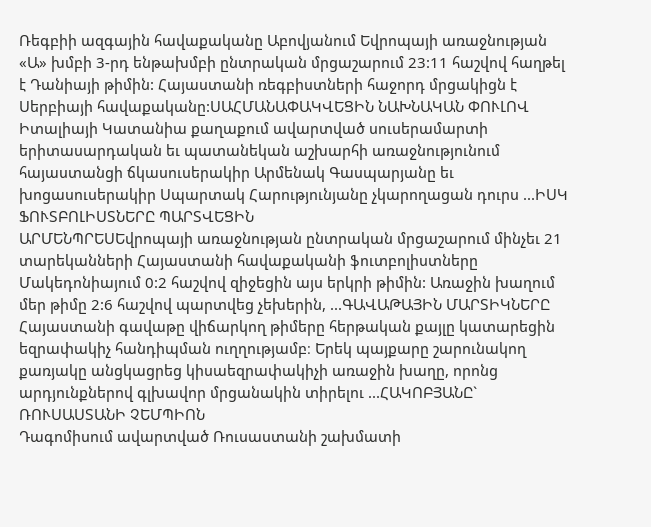Ռեգբիի ազգային հավաքականը Աբովյանում Եվրոպայի առաջնության «Ա» խմբի 3-րդ ենթախմբի ընտրական մրցաշարում 23:11 հաշվով հաղթել է Դանիայի թիմին: Հայաստանի ռեգբիստների հաջորդ մրցակիցն է Սերբիայի հավաքականը:ՍԱՀՄԱՆԱՓԱԿՎԵՑԻՆ ՆԱԽՆԱԿԱՆ ՓՈՒԼՈՎ
Իտալիայի Կատանիա քաղաքում ավարտված սուսերամարտի երիտասարդական եւ պատանեկան աշխարհի առաջնությունում հայաստանցի ճկասուսերակիր Արմենակ Գասպարյանը եւ խոցասուսերակիր Սպարտակ Հարությունյանը չկարողացան դուրս ...ԻՍԿ ՖՈՒՏԲՈԼԻՍՏՆԵՐԸ ՊԱՐՏՎԵՑԻՆ
ԱՐՄԵՆՊՐԵՍԵվրոպայի առաջնության ընտրական մրցաշարում մինչեւ 21 տարեկանների Հայաստանի հավաքականի ֆուտբոլիստները Մակեդոնիայում 0:2 հաշվով զիջեցին այս երկրի թիմին: Առաջին խաղում մեր թիմը 2:6 հաշվով պարտվեց չեխերին, ...ԳԱՎԱԹԱՅԻՆ ՄԱՐՏԻԿՆԵՐԸ
Հայաստանի գավաթը վիճարկող թիմերը հերթական քայլը կատարեցին եզրափակիչ հանդիպման ուղղությամբ։ Երեկ պայքարը շարունակող քառյակը անցկացրեց կիսաեզրափակիչի առաջին խաղը, որոնց արդյունքներով գլխավոր մրցանակին տիրելու ...ՀԱԿՈԲՅԱՆԸ` ՌՈՒՍԱՍՏԱՆԻ ՉԵՄՊԻՈՆ
Դագոմիսում ավարտված Ռուսաստանի շախմատի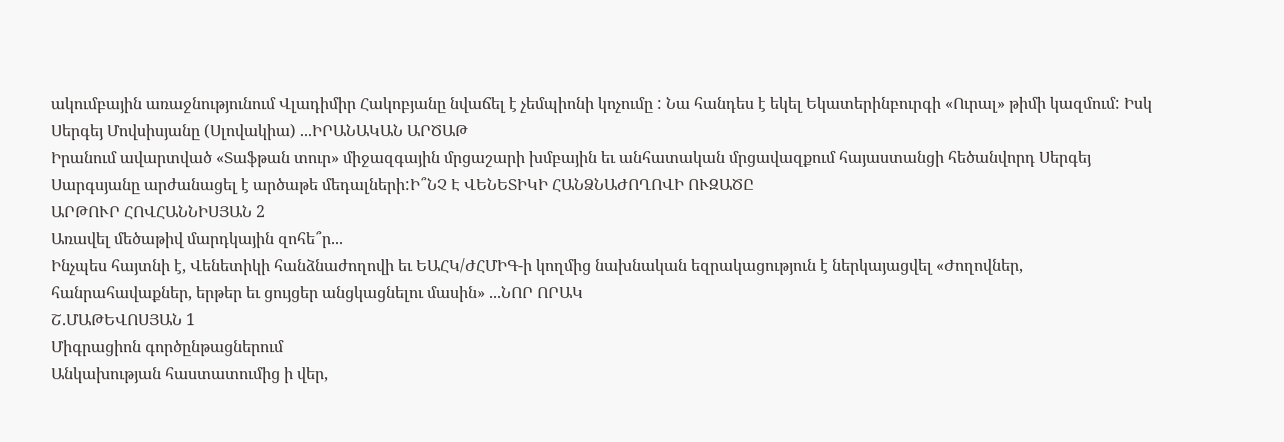ակումբային առաջնությունում Վլադիմիր Հակոբյանը նվաճել է չեմպիոնի կոչումը : Նա հանդես է եկել Եկատերինբուրգի «Ուրալ» թիմի կազմում: Իսկ Սերգեյ Մովսիսյանը (Սլովակիա) ...ԻՐԱՆԱԿԱՆ ԱՐԾԱԹ
Իրանում ավարտված «Տաֆթան տուր» միջազգային մրցաշարի խմբային եւ անհատական մրցավազքում հայաստանցի հեծանվորդ Սերգեյ Սարգսյանը արժանացել է արծաթե մեդալների:Ի՞ՆՉ Է ՎԵՆԵՏԻԿԻ ՀԱՆՁՆԱԺՈՂՈՎԻ ՈՒԶԱԾԸ
ԱՐԹՈՒՐ ՀՈՎՀԱՆՆԻՍՅԱՆ 2
Առավել մեծաթիվ մարդկային զոհե՞ր...
Ինչպես հայտնի է, Վենետիկի հանձնաժողովի եւ ԵԱՀԿ/ԺՀՄԻԳ-ի կողմից նախնական եզրակացություն է ներկայացվել «Ժողովներ, հանրահավաքներ, երթեր եւ ցույցեր անցկացնելու մասին» ...ՆՈՐ ՈՐԱԿ
Շ.ՄԱԹԵՎՈՍՅԱՆ 1
Միգրացիոն գործընթացներում
Անկախության հաստատումից ի վեր,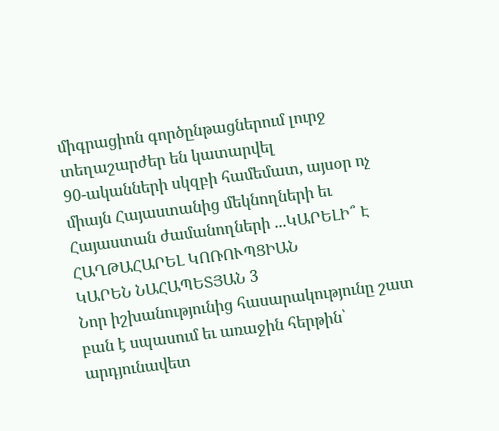միգրացիոն գործընթացներում լուրջ տեղաշարժեր են կատարվել
90-ականների սկզբի համեմատ, այսօր ոչ միայն Հայաստանից մեկնողների եւ Հայաստան ժամանողների ...ԿԱՐԵԼԻ՞ Է ՀԱՂԹԱՀԱՐԵԼ ԿՈՌՈՒՊՑԻԱՆ
ԿԱՐԵՆ ՆԱՀԱՊԵՏՅԱՆ 3
Նոր իշխանությունից հասարակությունը շատ բան է սպասում եւ առաջին հերթին՝ արդյունավետ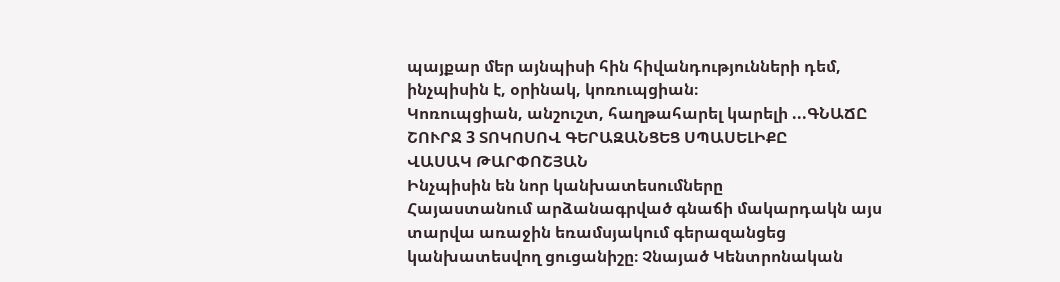պայքար մեր այնպիսի հին հիվանդությունների դեմ, ինչպիսին է, օրինակ, կոռուպցիան։
Կոռուպցիան, անշուշտ, հաղթահարել կարելի ...ԳՆԱՃԸ ՇՈՒՐՋ 3 ՏՈԿՈՍՈՎ ԳԵՐԱԶԱՆՑԵՑ ՍՊԱՍԵԼԻՔԸ
ՎԱՍԱԿ ԹԱՐՓՈՇՅԱՆ
Ինչպիսին են նոր կանխատեսումները
Հայաստանում արձանագրված գնաճի մակարդակն այս տարվա առաջին եռամսյակում գերազանցեց կանխատեսվող ցուցանիշը։ Չնայած Կենտրոնական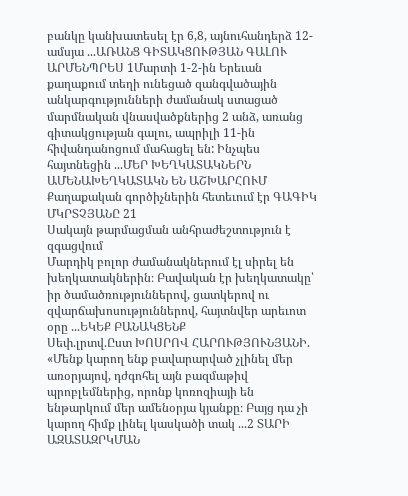բանկը կանխատեսել էր 6,8, այնուհանդերձ 12-ամսյա ...ԱՌԱՆՑ ԳԻՏԱԿՑՈՒԹՅԱՆ ԳԱԼՈՒ
ԱՐՄԵՆՊՐԵՍ 1Մարտի 1-2-ին Երեւան քաղաքում տեղի ունեցած զանգվածային անկարգությունների ժամանակ ստացած մարմնական վնասվածքներից 2 անձ, առանց գիտակցության գալու, ապրիլի 11-ին հիվանդանոցում մահացել են: Ինչպես հայտնեցին ...ՄԵՐ ԽԵՂԿԱՏԱԿՆԵՐՆ ԱՄԵՆԱԽԵՂԿԱՏԱԿՆ ԵՆ ԱՇԽԱՐՀՈՒՄ
Քաղաքական գործիչներին հետեւում էր ԳԱԳԻԿ ՄԿՐՏՉՅԱՆԸ 21
Սակայն թարմացման անհրաժեշտություն է զգացվում
Մարդիկ բոլոր ժամանակներում էլ սիրել են խեղկատակներին։ Բավական էր խեղկատակը՝ իր ծամածռություններով, ցատկերով ու զվարճախոսություններով, հայտնվեր արեւոտ օրը ...ԵԿԵՔ ԲԱՆԱԿՑԵՆՔ
Սեփ.լրտվ.Ըստ ԽՈՍՐՈՎ ՀԱՐՈՒԹՅՈՒՆՅԱՆԻ. «Մենք կարող ենք բավարարված չլինել մեր առօրյայով, դժգոհել այն բազմաթիվ պրոբլեմներից, որոնք կոռոզիայի են ենթարկում մեր ամենօրյա կյանքը։ Բայց դա չի կարող հիմք լինել կասկածի տակ ...2 ՏԱՐԻ ԱԶԱՏԱԶՐԿՄԱՆ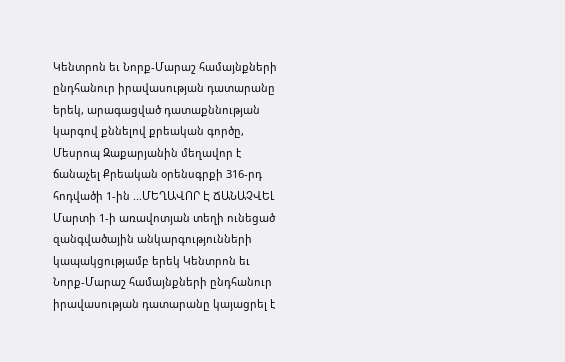Կենտրոն եւ Նորք-Մարաշ համայնքների ընդհանուր իրավասության դատարանը երեկ, արագացված դատաքննության կարգով քննելով քրեական գործը, Մեսրոպ Զաքարյանին մեղավոր է ճանաչել Քրեական օրենսգրքի 316-րդ հոդվածի 1-ին ...ՄԵՂԱՎՈՐ Է ՃԱՆԱՉՎԵԼ
Մարտի 1-ի առավոտյան տեղի ունեցած զանգվածային անկարգությունների կապակցությամբ երեկ Կենտրոն եւ Նորք-Մարաշ համայնքների ընդհանուր իրավասության դատարանը կայացրել է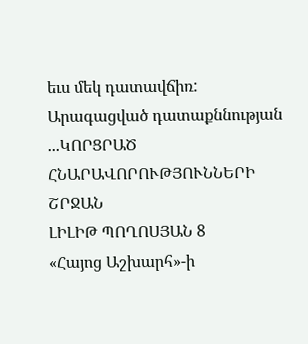եւս մեկ դատավճիռ: Արագացված դատաքննության ...ԿՈՐՑՐԱԾ ՀՆԱՐԱՎՈՐՈՒԹՅՈՒՆՆԵՐԻ ՇՐՋԱՆ
ԼԻԼԻԹ ՊՈՂՈՍՅԱՆ 8
«Հայոց Աշխարհ»-ի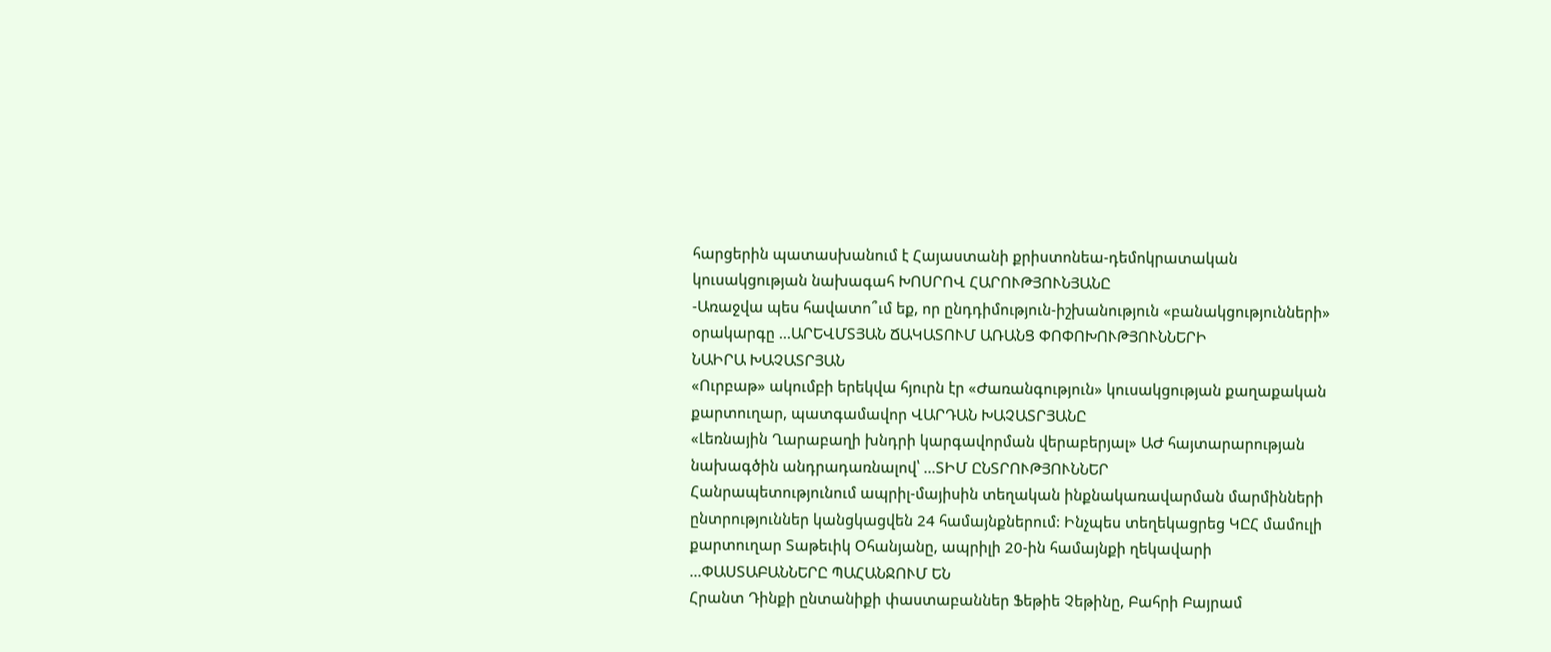հարցերին պատասխանում է Հայաստանի քրիստոնեա-դեմոկրատական կուսակցության նախագահ ԽՈՍՐՈՎ ՀԱՐՈՒԹՅՈՒՆՅԱՆԸ
-Առաջվա պես հավատո՞ւմ եք, որ ընդդիմություն-իշխանություն «բանակցությունների» օրակարգը ...ԱՐԵՎՄՏՅԱՆ ՃԱԿԱՏՈՒՄ ԱՌԱՆՑ ՓՈՓՈԽՈՒԹՅՈՒՆՆԵՐԻ
ՆԱԻՐԱ ԽԱՉԱՏՐՅԱՆ
«Ուրբաթ» ակումբի երեկվա հյուրն էր «Ժառանգություն» կուսակցության քաղաքական քարտուղար, պատգամավոր ՎԱՐԴԱՆ ԽԱՉԱՏՐՅԱՆԸ
«Լեռնային Ղարաբաղի խնդրի կարգավորման վերաբերյալ» ԱԺ հայտարարության նախագծին անդրադառնալով՝ ...ՏԻՄ ԸՆՏՐՈՒԹՅՈՒՆՆԵՐ
Հանրապետությունում ապրիլ-մայիսին տեղական ինքնակառավարման մարմինների ընտրություններ կանցկացվեն 24 համայնքներում: Ինչպես տեղեկացրեց ԿԸՀ մամուլի քարտուղար Տաթեւիկ Օհանյանը, ապրիլի 20-ին համայնքի ղեկավարի ...ՓԱՍՏԱԲԱՆՆԵՐԸ ՊԱՀԱՆՋՈՒՄ ԵՆ
Հրանտ Դինքի ընտանիքի փաստաբաններ Ֆեթիե Չեթինը, Բահրի Բայրամ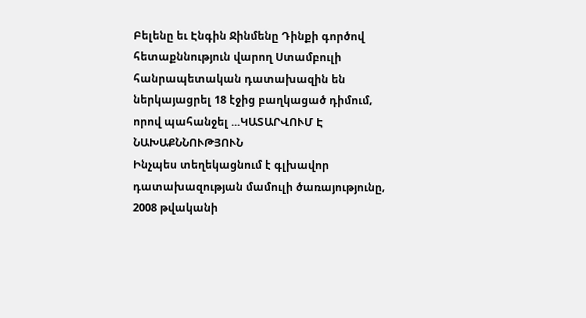Բելենը եւ Էնգին Ջինմենը Դինքի գործով հետաքննություն վարող Ստամբուլի հանրապետական դատախազին են ներկայացրել 18 էջից բաղկացած դիմում, որով պահանջել ...ԿԱՏԱՐՎՈՒՄ Է ՆԱԽԱՔՆՆՈՒԹՅՈՒՆ
Ինչպես տեղեկացնում է գլխավոր դատախազության մամուլի ծառայությունը, 2008 թվականի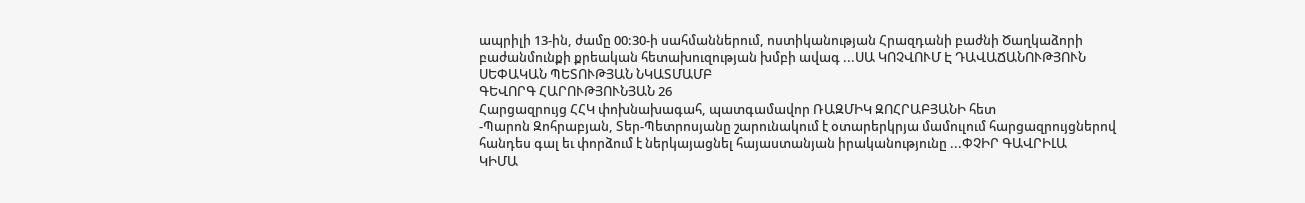ապրիլի 13-ին, ժամը 00:30-ի սահմաններում, ոստիկանության Հրազդանի բաժնի Ծաղկաձորի բաժանմունքի քրեական հետախուզության խմբի ավագ ...ՍԱ ԿՈՉՎՈՒՄ Է ԴԱՎԱՃԱՆՈՒԹՅՈՒՆ ՍԵՓԱԿԱՆ ՊԵՏՈՒԹՅԱՆ ՆԿԱՏՄԱՄԲ
ԳԵՎՈՐԳ ՀԱՐՈՒԹՅՈՒՆՅԱՆ 26
Հարցազրույց ՀՀԿ փոխնախագահ, պատգամավոր ՌԱԶՄԻԿ ԶՈՀՐԱԲՅԱՆԻ հետ
-Պարոն Զոհրաբյան, Տեր-Պետրոսյանը շարունակում է օտարերկրյա մամուլում հարցազրույցներով հանդես գալ եւ փորձում է ներկայացնել հայաստանյան իրականությունը ...ՓՉԻՐ ԳԱՎՐԻԼԱ
ԿԻՄԱ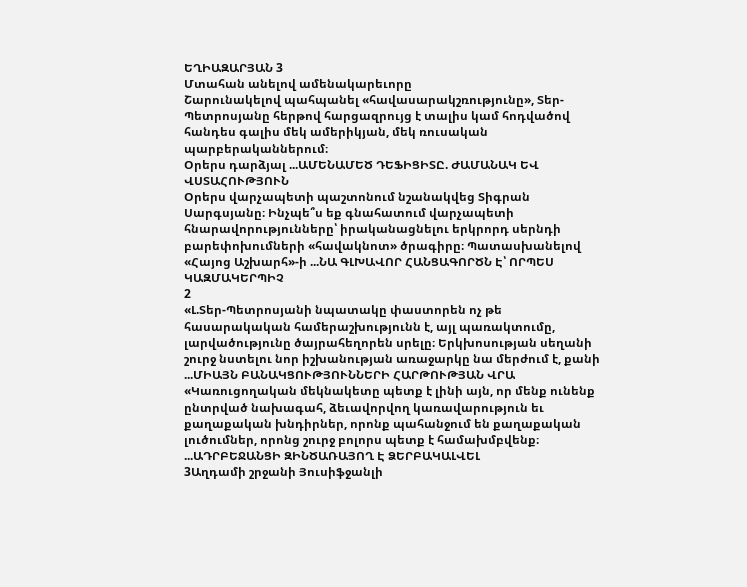ԵՂԻԱԶԱՐՅԱՆ 3
Մտահան անելով ամենակարեւորը
Շարունակելով պահպանել «հավասարակշռությունը», Տեր-Պետրոսյանը հերթով հարցազրույց է տալիս կամ հոդվածով հանդես գալիս մեկ ամերիկյան, մեկ ռուսական պարբերականներում։
Օրերս դարձյալ ...ԱՄԵՆԱՄԵԾ ԴԵՖԻՑԻՏԸ. ԺԱՄԱՆԱԿ ԵՎ ՎՍՏԱՀՈՒԹՅՈՒՆ
Օրերս վարչապետի պաշտոնում նշանակվեց Տիգրան Սարգսյանը։ Ինչպե՞ս եք գնահատում վարչապետի հնարավորությունները՝ իրականացնելու երկրորդ սերնդի բարեփոխումների «հավակնոտ» ծրագիրը։ Պատասխանելով «Հայոց Աշխարհ»-ի ...ՆԱ ԳԼԽԱՎՈՐ ՀԱՆՑԱԳՈՐԾՆ Է՝ ՈՐՊԵՍ ԿԱԶՄԱԿԵՐՊԻՉ
2
«Լ.Տեր-Պետրոսյանի նպատակը փաստորեն ոչ թե հասարակական համերաշխությունն է, այլ պառակտումը, լարվածությունը ծայրահեղորեն սրելը։ Երկխոսության սեղանի շուրջ նստելու նոր իշխանության առաջարկը նա մերժում է, քանի ...ՄԻԱՅՆ ԲԱՆԱԿՑՈՒԹՅՈՒՆՆԵՐԻ ՀԱՐԹՈՒԹՅԱՆ ՎՐԱ
«Կառուցողական մեկնակետը պետք է լինի այն, որ մենք ունենք ընտրված նախագահ, ձեւավորվող կառավարություն եւ քաղաքական խնդիրներ, որոնք պահանջում են քաղաքական լուծումներ, որոնց շուրջ բոլորս պետք է համախմբվենք։ ...ԱԴՐԲԵՋԱՆՑԻ ԶԻՆԾԱՌԱՅՈՂ Է ՁԵՐԲԱԿԱԼՎԵԼ
3Աղդամի շրջանի Յուսիֆջանլի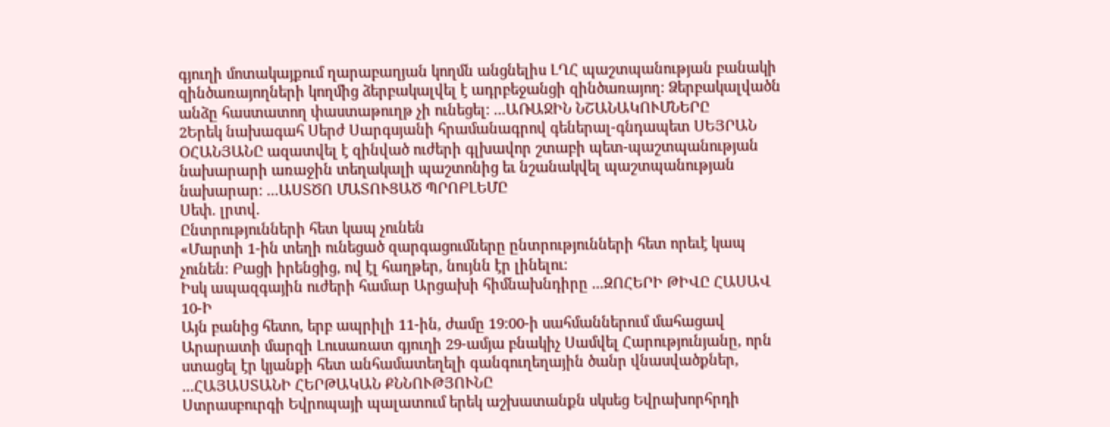գյուղի մոտակայքում ղարաբաղյան կողմն անցնելիս ԼՂՀ պաշտպանության բանակի զինծառայողների կողմից ձերբակալվել է ադրբեջանցի զինծառայող։ Ձերբակալվածն անձը հաստատող փաստաթուղթ չի ունեցել։ ...ԱՌԱՋԻՆ ՆՇԱՆԱԿՈՒՄՆԵՐԸ
2Երեկ նախագահ Սերժ Սարգսյանի հրամանագրով գեներալ-գնդապետ ՍԵՅՐԱՆ ՕՀԱՆՅԱՆԸ ազատվել է զինված ուժերի գլխավոր շտաբի պետ-պաշտպանության նախարարի առաջին տեղակալի պաշտոնից եւ նշանակվել պաշտպանության նախարար։ ...ԱՍՏԾՈ ՄԱՏՈՒՑԱԾ ՊՐՈԲԼԵՄԸ
Սեփ. լրտվ.
Ընտրությունների հետ կապ չունեն
«Մարտի 1-ին տեղի ունեցած զարգացումները ընտրությունների հետ որեւէ կապ չունեն։ Բացի իրենցից, ով էլ հաղթեր, նույնն էր լինելու։
Իսկ ապազգային ուժերի համար Արցախի հիմնախնդիրը ...ԶՈՀԵՐԻ ԹԻՎԸ ՀԱՍԱՎ 10-Ի
Այն բանից հետո, երբ ապրիլի 11-ին, ժամը 19։00-ի սահմաններում մահացավ Արարատի մարզի Լուսառատ գյուղի 29-ամյա բնակիչ Սամվել Հարությունյանը, որն ստացել էր կյանքի հետ անհամատեղելի գանգուղեղային ծանր վնասվածքներ, ...ՀԱՅԱՍՏԱՆԻ ՀԵՐԹԱԿԱՆ ՔՆՆՈՒԹՅՈՒՆԸ
Ստրասբուրգի Եվրոպայի պալատում երեկ աշխատանքն սկսեց Եվրախորհրդի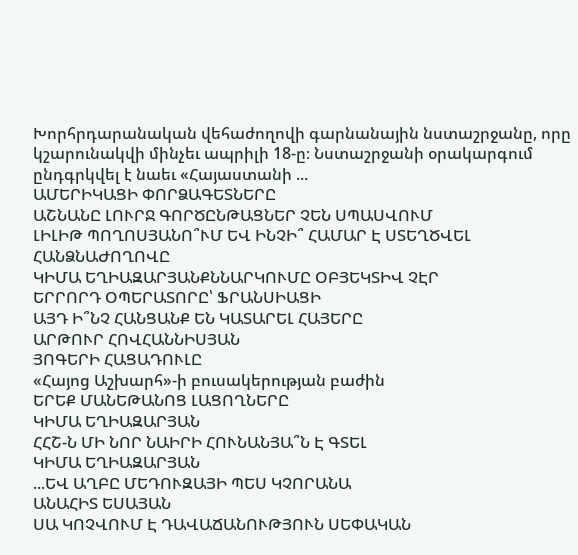Խորհրդարանական վեհաժողովի գարնանային նստաշրջանը, որը կշարունակվի մինչեւ ապրիլի 18-ը։ Նստաշրջանի օրակարգում ընդգրկվել է նաեւ «Հայաստանի ...
ԱՄԵՐԻԿԱՑԻ ՓՈՐՁԱԳԵՏՆԵՐԸ
ԱՇՆԱՆԸ ԼՈՒՐՋ ԳՈՐԾԸՆԹԱՑՆԵՐ ՉԵՆ ՍՊԱՍՎՈՒՄ
ԼԻԼԻԹ ՊՈՂՈՍՅԱՆՈ՞ՒՄ ԵՎ ԻՆՉԻ՞ ՀԱՄԱՐ Է ՍՏԵՂԾՎԵԼ ՀԱՆՁՆԱԺՈՂՈՎԸ
ԿԻՄԱ ԵՂԻԱԶԱՐՅԱՆՔՆՆԱՐԿՈՒՄԸ ՕԲՅԵԿՏԻՎ ՉԷՐ
ԵՐՐՈՐԴ ՕՊԵՐԱՏՈՐԸ՝ ՖՐԱՆՍԻԱՑԻ
ԱՅԴ Ի՞ՆՉ ՀԱՆՑԱՆՔ ԵՆ ԿԱՏԱՐԵԼ ՀԱՅԵՐԸ
ԱՐԹՈՒՐ ՀՈՎՀԱՆՆԻՍՅԱՆ
ՅՈԳԵՐԻ ՀԱՑԱԴՈՒԼԸ
«Հայոց Աշխարհ»-ի բուսակերության բաժին
ԵՐԵՔ ՄԱՆԵԹԱՆՈՑ ԼԱՑՈՂՆԵՐԸ
ԿԻՄԱ ԵՂԻԱԶԱՐՅԱՆ
ՀՀՇ-Ն ՄԻ ՆՈՐ ՆԱԻՐԻ ՀՈՒՆԱՆՅԱ՞Ն Է ԳՏԵԼ
ԿԻՄԱ ԵՂԻԱԶԱՐՅԱՆ
...ԵՎ ԱՂԲԸ ՄԵԴՈՒԶԱՅԻ ՊԵՍ ԿՉՈՐԱՆԱ
ԱՆԱՀԻՏ ԵՍԱՅԱՆ
ՍԱ ԿՈՉՎՈՒՄ Է ԴԱՎԱՃԱՆՈՒԹՅՈՒՆ ՍԵՓԱԿԱՆ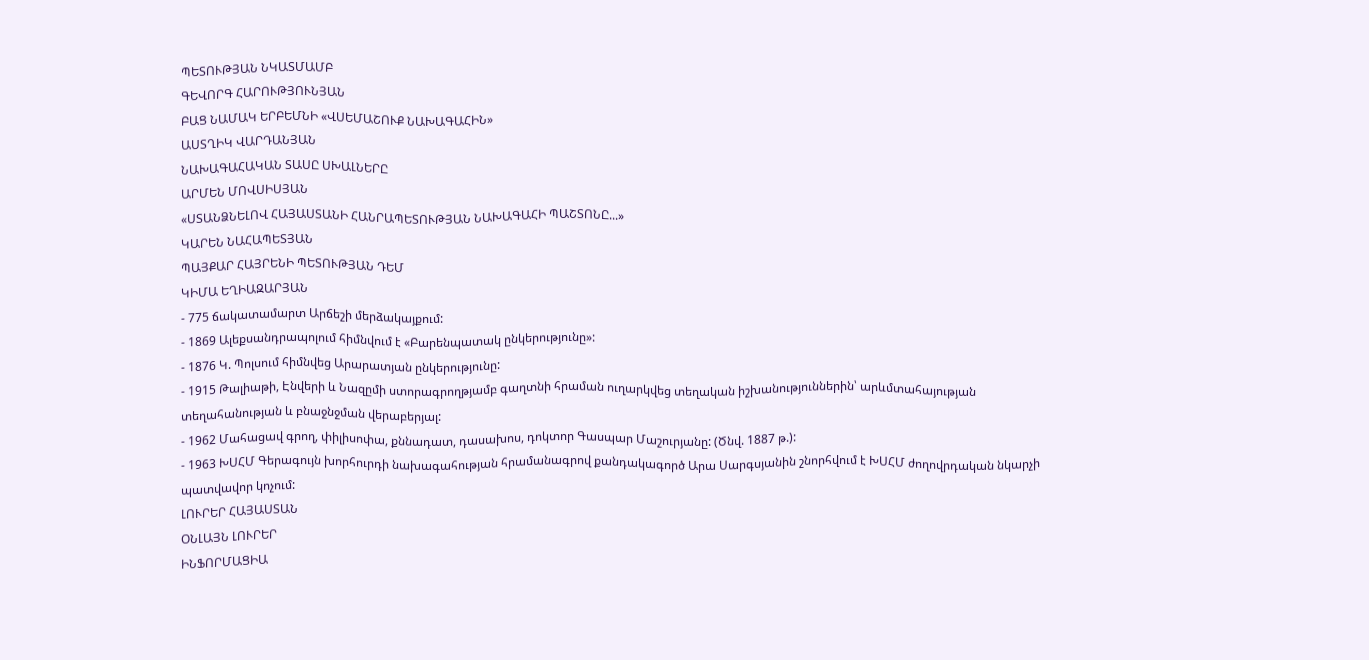ՊԵՏՈՒԹՅԱՆ ՆԿԱՏՄԱՄԲ
ԳԵՎՈՐԳ ՀԱՐՈՒԹՅՈՒՆՅԱՆ
ԲԱՑ ՆԱՄԱԿ ԵՐԲԵՄՆԻ «ՎՍԵՄԱՇՈՒՔ ՆԱԽԱԳԱՀԻՆ»
ԱՍՏՂԻԿ ՎԱՐԴԱՆՅԱՆ
ՆԱԽԱԳԱՀԱԿԱՆ ՏԱՍԸ ՍԽԱԼՆԵՐԸ
ԱՐՄԵՆ ՄՈՎՍԻՍՅԱՆ
«ՍՏԱՆՁՆԵԼՈՎ ՀԱՅԱՍՏԱՆԻ ՀԱՆՐԱՊԵՏՈՒԹՅԱՆ ՆԱԽԱԳԱՀԻ ՊԱՇՏՈՆԸ...»
ԿԱՐԵՆ ՆԱՀԱՊԵՏՅԱՆ
ՊԱՅՔԱՐ ՀԱՅՐԵՆԻ ՊԵՏՈՒԹՅԱՆ ԴԵՄ
ԿԻՄԱ ԵՂԻԱԶԱՐՅԱՆ
- 775 ճակատամարտ Արճեշի մերձակայքում:
- 1869 Ալեքսանդրապոլում հիմնվում է «Բարենպատակ ընկերությունը»:
- 1876 Կ. Պոլսում հիմնվեց Արարատյան ընկերությունը:
- 1915 Թալիաթի, Էնվերի և Նազըմի ստորագրողթյամբ գաղտնի հրաման ուղարկվեց տեղական իշխանություններին՝ արևմտահայության տեղահանության և բնաջնջման վերաբերյալ:
- 1962 Մահացավ գրող, փիլիսոփա, քննադատ, դասախոս, դոկտոր Գասպար Մաշուրյանը: (Ծնվ. 1887 թ.):
- 1963 ԽՍՀՄ Գերագույն խորհուրդի նախագահության հրամանագրով քանդակագործ Արա Սարգսյանին շնորհվում է ԽՍՀՄ ժողովրդական նկարչի պատվավոր կոչում:
ԼՈՒՐԵՐ ՀԱՅԱՍՏԱՆ
ՕՆԼԱՅՆ ԼՈՒՐԵՐ
ԻՆՖՈՐՄԱՑԻԱ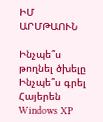ԻՄ ԱՐՄԹԱՈՒՆ

Ինչպե՞ս թողնել ծխելը
Ինչպե՞ս գրել Հայերեն Windows XP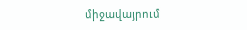միջավայրում